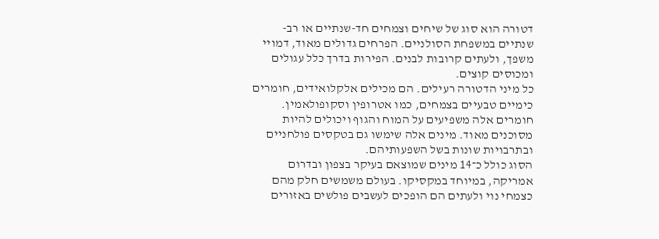דטורה הוא סוג של שיחים וצמחים חד-שנתיים או רב-שנתיים במשפחת הסולניים. הפרחים גדולים מאוד, דמויי משפך, ולעתים קרובות לבנים. הפירות בדרך כלל עגולים ומכוסים קוצים.
כל מיני הדטורה רעילים. הם מכילים אלקלואידים, חומרים כימיים טבעיים בצמחים, כמו אטרופין וסקופולאמין. חומרים אלה משפיעים על המוח והגוף ויכולים להיות מסוכנים מאוד. מינים אלה שימשו גם בטקסים פולחניים ובתרבויות שונות בשל השפעותיהם.
הסוג כולל כ־14 מינים שמוצאם בעיקר בצפון ובדרום אמריקה, במיוחד במקסיקו. בעולם משמשים חלק מהם כצמחי נוי ולעתים הם הופכים לעשבים פולשים באזורים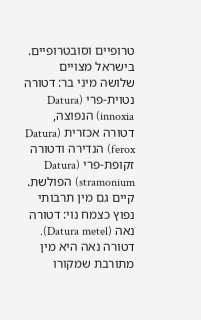טרופיים וסובטרופיים. בישראל מצויים שלושה מיני בר: דטורה נטוית-פרי (Datura innoxia) הנפוצה, דטורה אכזרית (Datura ferox) הנדירה ודטורה זקופת-פרי (Datura stramonium) הפולשת. קיים גם מין תרבותי נפוץ כצמח נוי: דטורה נאה (Datura metel).
דטורה נאה היא מין מתורבת שמקורו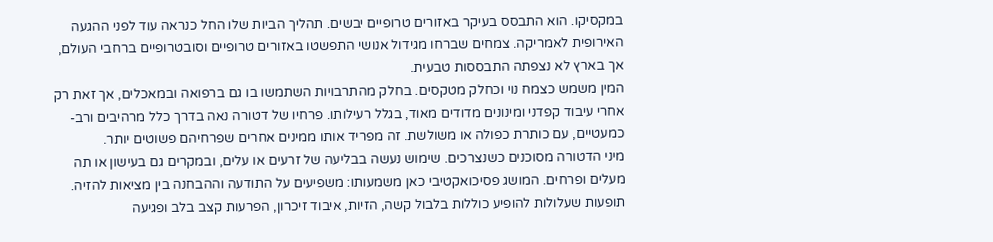במקסיקו. הוא התבסס בעיקר באזורים טרופיים יבשים. תהליך הביות שלו החל כנראה עוד לפני ההגעה האירופית לאמריקה. צמחים שברחו מגידול אנושי התפשטו באזורים טרופיים וסובטרופיים ברחבי העולם, אך בארץ לא נצפתה התבססות טבעית.
המין משמש כצמח נוי וכחלק מטקסים. בחלק מהתרבויות השתמשו בו גם ברפואה ובמאכלים, אך זאת רק אחרי עיבוד קפדני ומינונים מדודים מאוד, בגלל רעילותו. פרחיו של דטורה נאה בדרך כלל מרהיבים ורב-כמעטיים, עם כותרת כפולה או משולשת. זה מפריד אותו ממינים אחרים שפרחיהם פשוטים יותר.
מיני הדטורה מסוכנים כשנצרכים. שימוש נעשה בבליעה של זרעים או עלים, ובמקרים גם בעישון או תה מעלים ופרחים. המושג פסיכואקטיבי כאן משמעותו: משפיעים על התודעה וההבחנה בין מציאות להזיה.
תופעות שעלולות להופיע כוללות בלבול קשה, הזיות, איבוד זיכרון, הפרעות קצב בלב ופגיעה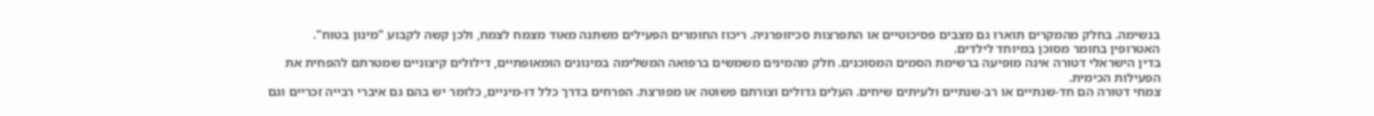בנשימה. בחלק מהמקרים תוארו גם מצבים פסיכוטיים או התפרצות סכיזופרניה. ריכוז החומרים הפעילים משתנה מאוד מצמח לצמח, ולכן קשה לקבוע "מינון בטוח". האטרופין בחומר מסוכן במיוחד לילדים.
בדין הישראלי דטורה אינה מופיעה ברשימת הסמים המסוכנים. חלק מהמינים משמשים ברפואה המשלימה במינונים הומאופתיים, דילולים קיצוניים שמטרתם להפחית את הפעילות הכימית.
צמחי דטורה הם חד-שנתיים או רב-שנתיים ולעיתים שיחים. העלים גדולים וצורתם פשוטה או מפורצת. הפרחים בדרך כלל דו-מיניים, כלומר יש בהם גם איברי רבייה זכריים וגם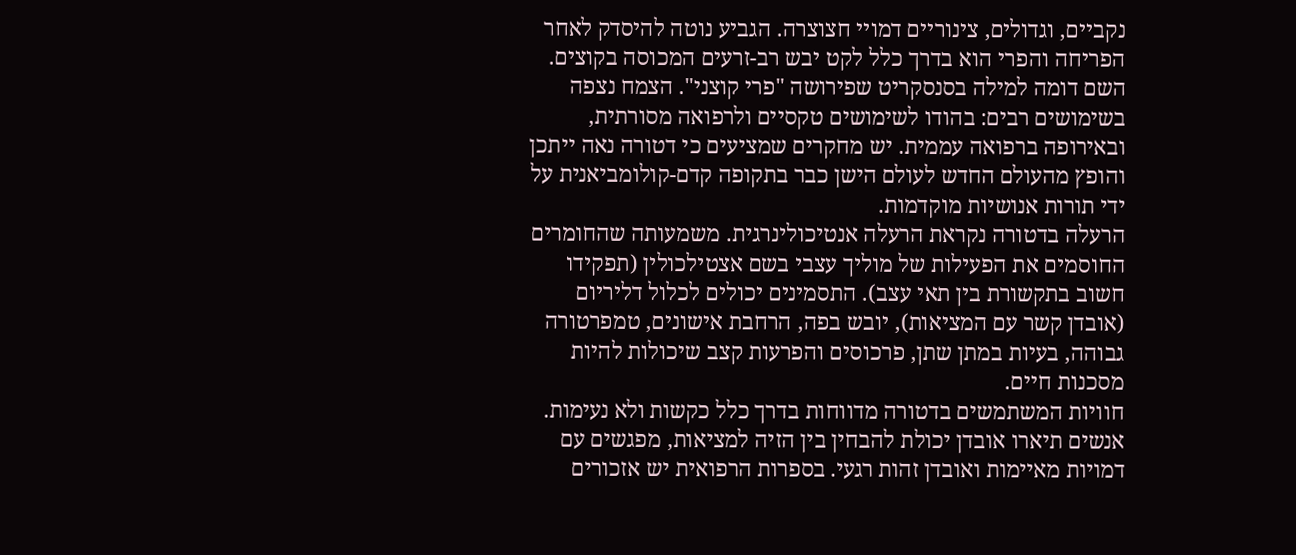נקביים, וגדולים, צינוריים דמויי חצוצרה. הגביע נוטה להיסדק לאחר הפריחה והפרי הוא בדרך כלל לקט יבש רב-זרעים המכוסה בקוצים.
השם דומה למילה בסנסקריט שפירושה "פרי קוצני". הצמח נצפה בשימושים רבים: בהודו לשימושים טקסיים ולרפואה מסורתית, ובאירופה ברפואה עממית. יש מחקרים שמציעים כי דטורה נאה ייתכן והופץ מהעולם החדש לעולם הישן כבר בתקופה קדם-קולומביאנית על ידי תורות אנושיות מוקדמות.
הרעלה בדטורה נקראת הרעלה אנטיכולינרגית. משמעותה שהחומרים החוסמים את הפעילות של מוליך עצבי בשם אצטילכולין (תפקידו חשוב בתקשורת בין תאי עצב). התסמינים יכולים לכלול דליריום (אובדן קשר עם המציאות), יובש בפה, הרחבת אישונים, טמפרטורה גבוהה, בעיות במתן שתן, פרכוסים והפרעות קצב שיכולות להיות מסכנות חיים.
חוויות המשתמשים בדטורה מדווחות בדרך כלל כקשות ולא נעימות. אנשים תיארו אובדן יכולת להבחין בין הזיה למציאות, מפגשים עם דמויות מאיימות ואובדן זהות רגעי. בספרות הרפואית יש אזכורים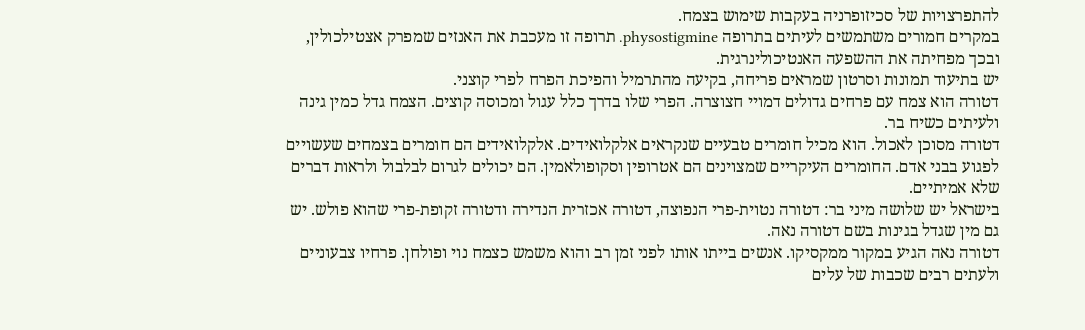להתפרצויות של סכיזופרניה בעקבות שימוש בצמח.
במקרים חמורים משתמשים לעיתים בתרופה physostigmine. תרופה זו מעכבת את האנזים שמפרק אצטילכולין, ובכך מפחיתה את ההשפעה האנטיכולינרגית.
יש בתיעוד תמונות וסרטון שמראים פריחה, בקיעה מהתרמיל והפיכת הפרח לפרי קוצני.
דטורה הוא צמח עם פרחים גדולים דמויי חצוצרה. הפרי שלו בדרך כלל עגול ומכוסה קוצים. הצמח גדל כמין גינה ולעיתים כשיח בר.
דטורה מסוכן לאכול. הוא מכיל חומרים טבעיים שנקראים אלקלואידים. אלקלואידים הם חומרים בצמחים שעשויים לפגוע בבני אדם. החומרים העיקריים שמצוינים הם אטרופין וסקופולאמין. הם יכולים לגרום לבלבול ולראות דברים שלא אמיתיים.
בישראל יש שלושה מיני בר: דטורה נטוית-פרי הנפוצה, דטורה אכזרית הנדירה ודטורה זקופת-פרי שהוא פולש. יש גם מין שגדל בגינות בשם דטורה נאה.
דטורה נאה הגיע במקור ממקסיקו. אנשים בייתו אותו לפני זמן רב והוא משמש כצמח נוי ופולחן. פרחיו צבעוניים ולעתים רבים שכבות של עלים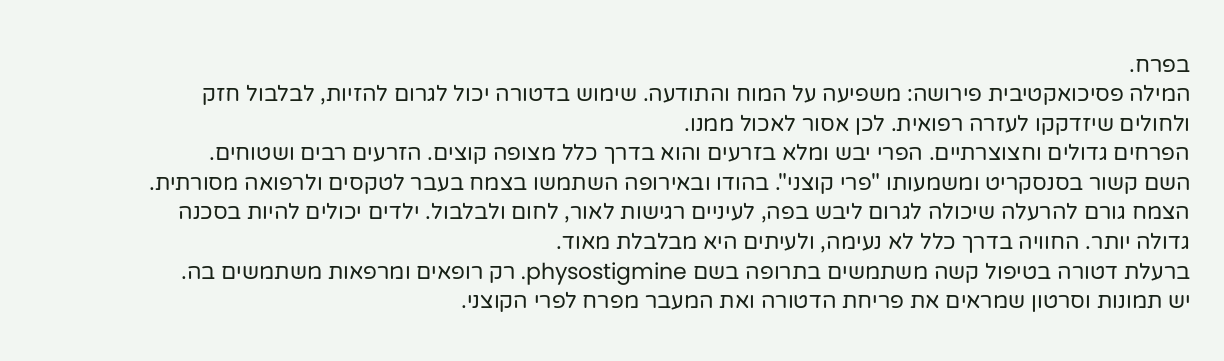בפרח.
המילה פסיכואקטיבית פירושה: משפיעה על המוח והתודעה. שימוש בדטורה יכול לגרום להזיות, לבלבול חזק ולחולים שיזדקקו לעזרה רפואית. לכן אסור לאכול ממנו.
הפרחים גדולים וחצוצרתיים. הפרי יבש ומלא בזרעים והוא בדרך כלל מצופה קוצים. הזרעים רבים ושטוחים.
השם קשור בסנסקריט ומשמעותו "פרי קוצני". בהודו ובאירופה השתמשו בצמח בעבר לטקסים ולרפואה מסורתית.
הצמח גורם להרעלה שיכולה לגרום ליבש בפה, לעיניים רגישות לאור, לחום ולבלבול. ילדים יכולים להיות בסכנה גדולה יותר. החוויה בדרך כלל לא נעימה, ולעיתים היא מבלבלת מאוד.
ברעלת דטורה בטיפול קשה משתמשים בתרופה בשם physostigmine. רק רופאים ומרפאות משתמשים בה.
יש תמונות וסרטון שמראים את פריחת הדטורה ואת המעבר מפרח לפרי הקוצני.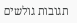תגובות גולשים